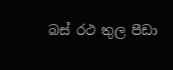බස් රථ තුල පීඩා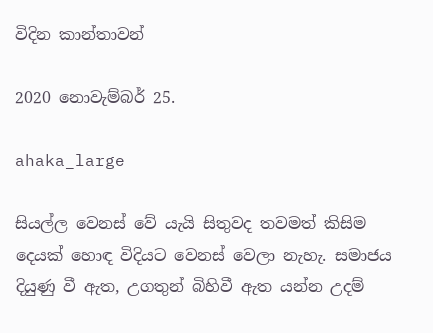විදින කාන්තාවන්

2020 නොවැම්බර් 25.

ahaka_large

සියල්ල වෙනස් වේ යැයි සිතුවද තවමත් කිසිම දෙයක් හොඳ විදියට වෙනස් වෙලා නැහැ. සමාජය දියුණු වී ඇත, උගතුන් බිහිවී ඇත යන්න උදම්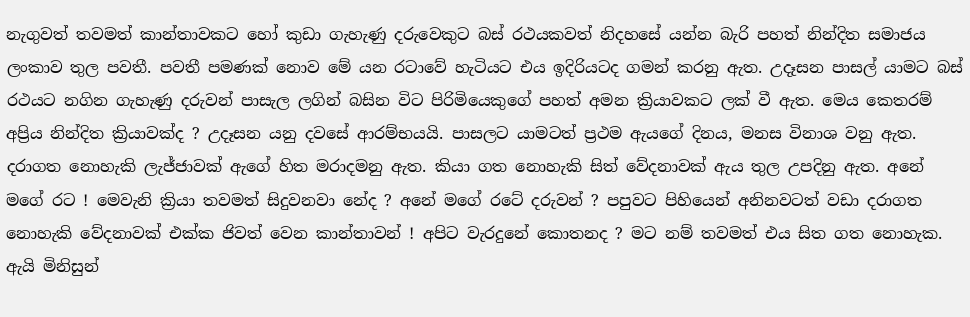නැගුවත් තවමත් කාන්තාවකට හෝ කුඩා ගැහැණු දරුවෙකුට බස් රථයකවත් නිදහසේ යන්න බැරි පහත් නින්දිත සමාජය ලංකාව තුල පවතී. පවතී පමණක් නොව මේ යන රටාවේ හැටියට එය ඉදිරියටද ගමන් කරනු ඇත. උදෑසන පාසල් යාමට බස් රථයට නගින ගැහැණු දරුවන් පාසැල ලගින් බසින විට පිරිමියෙකුගේ පහත් අමන ක්‍රියාවකට ලක් වී ඇත. මෙය කෙතරම් අප්‍රිය නින්දිත ක්‍රියාවක්ද ? උදෑසන යනු දවසේ ආරම්භයයි. පාසලට යාමටත් ප්‍රථම ඇයගේ දිනය, මනස විනාශ වනු ඇත. දරාගත නොහැකි ලැජ්ජාවක් ඇගේ හිත මරාදමනු ඇත. කියා ගත නොහැකි සිත් වේදනාවක් ඇය තුල උපදිනු ඇත. අනේ මගේ රට ! මෙවැනි ක්‍රියා තවමත් සිදුවනවා නේද ? අනේ මගේ රටේ දරුවන් ? පපුවට පිහියෙන් අනිනවටත් වඩා දරාගත නොහැකි වේදනාවක් එක්ක ජිවත් වෙන කාන්තාවන් ! අපිට වැරදුනේ කොතනද ? මට නම් තවමත් එය සිත ගත නොහැක. ඇයි මිනිසුන්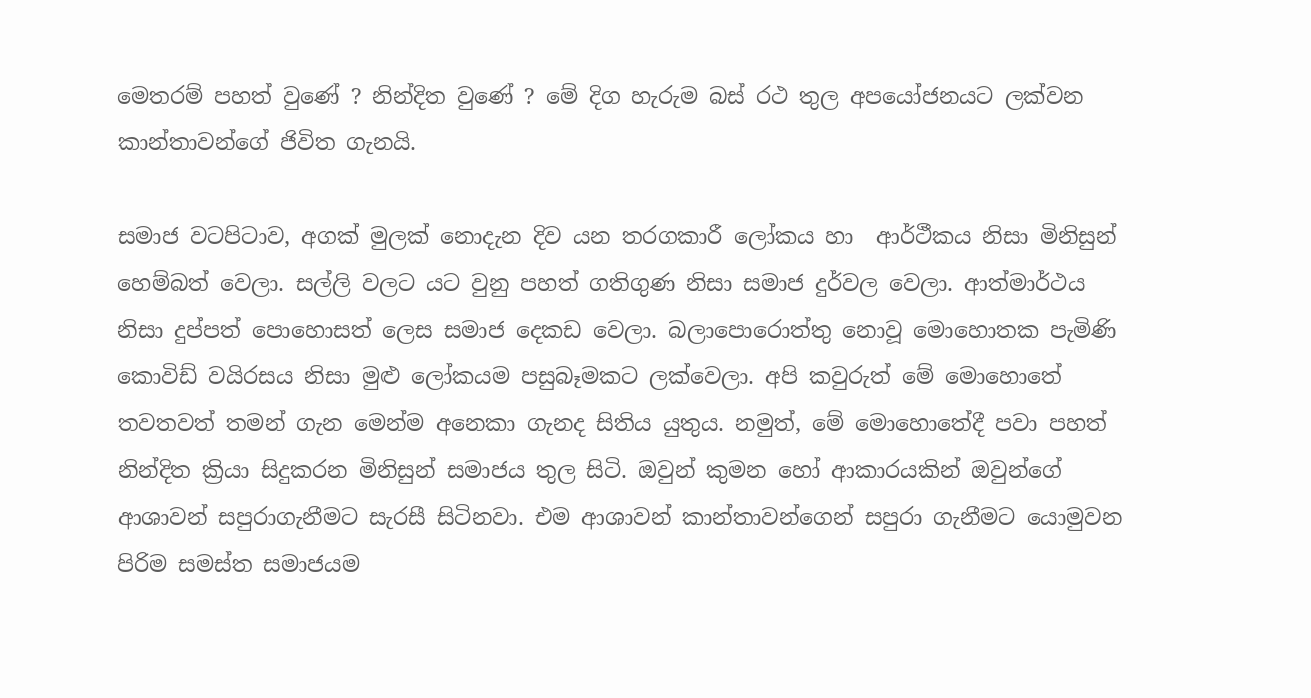මෙතරම් පහත් වුණේ ? නින්දිත වුණේ ? මේ දිග හැරුම බස් රථ තුල අපයෝජනයට ලක්වන කාන්තාවන්ගේ ජිවිත ගැනයි.

සමාජ වටපිටාව, අගක් මුලක් නොදැන දිව යන තරගකාරී ලෝකය හා  ආර්ථීකය නිසා මිනිසුන් හෙම්බත් වෙලා. සල්ලි වලට යට වුනු පහත් ගතිගුණ නිසා සමාජ දුර්වල වෙලා. ආත්මාර්ථය නිසා දුප්පත් පොහොසත් ලෙස සමාජ දෙකඩ වෙලා. බලාපොරොත්තු නොවූ මොහොතක පැමිණි කොවිඩ් වයිරසය නිසා මුළු ලෝකයම පසුබෑමකට ලක්වෙලා. අපි කවුරුත් මේ මොහොතේ තවතවත් තමන් ගැන මෙන්ම අනෙකා ගැනද සිතිය යුතුය. නමුත්, මේ මොහොතේදී පවා පහත් නින්දිත ක්‍රියා සිදුකරන මිනිසුන් සමාජය තුල සිටි. ඔවුන් කුමන හෝ ආකාරයකින් ඔවුන්ගේ ආශාවන් සපුරාගැනීමට සැරසී සිටිනවා. එම ආශාවන් කාන්තාවන්ගෙන් සපුරා ගැනීමට යොමුවන පිරිම සමස්ත සමාජයම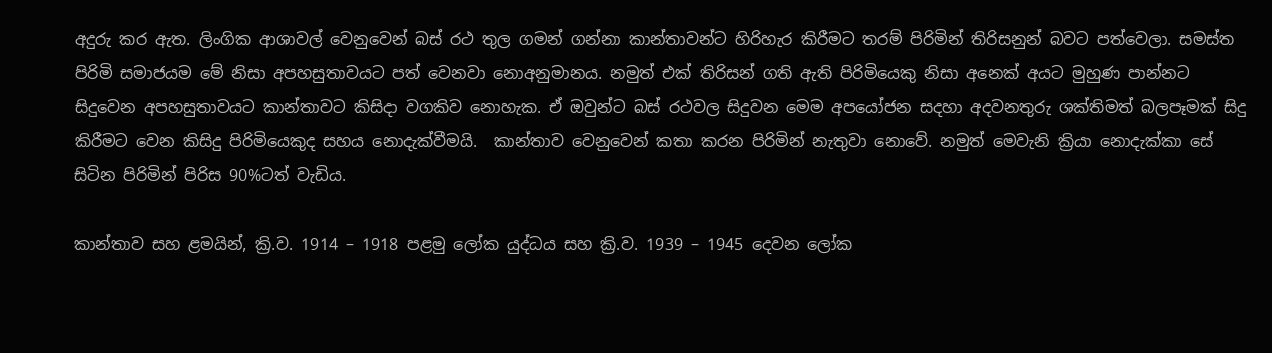අදුරු කර ඇත. ලිංගික ආශාවල් වෙනුවෙන් බස් රථ තුල ගමන් ගන්නා කාන්තාවන්ට හිරිහැර කිරීමට තරම් පිරිමින් තිරිසනුන් බවට පත්වෙලා. සමස්ත පිරිමි සමාජයම මේ නිසා අපහසුතාවයට පත් වෙනවා නොඅනුමානය. නමුත් එක් තිරිසන් ගති ඇති පිරිමියෙකු නිසා අනෙක් අයට මුහුණ පාන්නට සිදුවෙන අපහසුතාවයට කාන්තාවට කිසිදා වගකිව නොහැක. ඒ ඔවුන්ට බස් රථවල සිදුවන මෙම අපයෝජන සදහා අදවනතුරු ශක්තිමත් බලපෑමක් සිදු කිරීමට වෙන කිසිදු පිරිමියෙකුද සහය නොදැක්වීමයි.  කාන්තාව වෙනුවෙන් කතා කරන පිරිමින් නැතුවා නොවේ. නමුත් මෙවැනි ක්‍රියා නොදැක්කා සේ සිටින පිරිමින් පිරිස 90%ටත් වැඩිය.

කාන්තාව සහ ළමයින්, ක්‍රි.ව. 1914 – 1918 පළමු ලෝක යුද්ධය සහ ක්‍රි.ව. 1939 – 1945 දෙවන ලෝක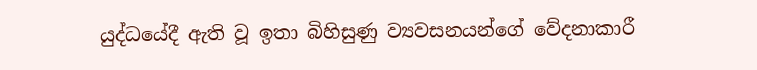යුද්ධයේදී ඇති වූ ඉතා බිහිසුණු ව්‍යවසනයන්ගේ වේදනාකාරී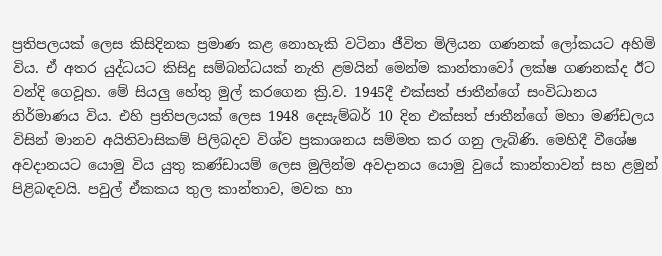ප්‍රතිපලයක් ලෙස කිසිදිනක ප්‍රමාණ කළ නොහැකි වටිනා ජීවිත මිලියන ගණනක් ලෝකයට අහිමි විය. ඒ අතර යුද්ධයට කිසිදු සම්බන්ධයක් නැති ළමයින් මෙන්ම කාන්තාවෝ ලක්ෂ ගණනක්ද ඊට වන්දි ගෙවූහ. මේ සියලු හේතු මුල් කරගෙන ක්‍රි.ව. 1945දී එක්සත් ජාතීන්ගේ සංවිධානය නිර්මාණය විය. එහි ප්‍රතිපලයක් ලෙස 1948 දෙසැම්බර් 10 දින එක්සත් ජාතීන්ගේ මහා මණ්ඩලය විසින් මානව අයිතිවාසිකම් පිලිබදව විශ්ව ප්‍රකාශනය සම්මත කර ගනු ලැබිණි. මෙහිදී වීශේෂ අවදානයට යොමු විය යුතු කණ්ඩායම් ලෙස මුලින්ම අවදානය යොමු වුයේ කාන්තාවන් සහ ළමුන් පිළිබඳවයි. පවුල් ඒකකය තුල කාන්තාව, මවක හා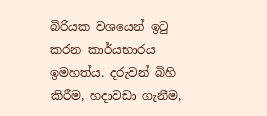බිරියක වශයෙන් ඉටු කරන කාර්යභාරය ඉමහත්ය. දරුවන් බිහි කිරීම, හදාවඩා ගැනීම,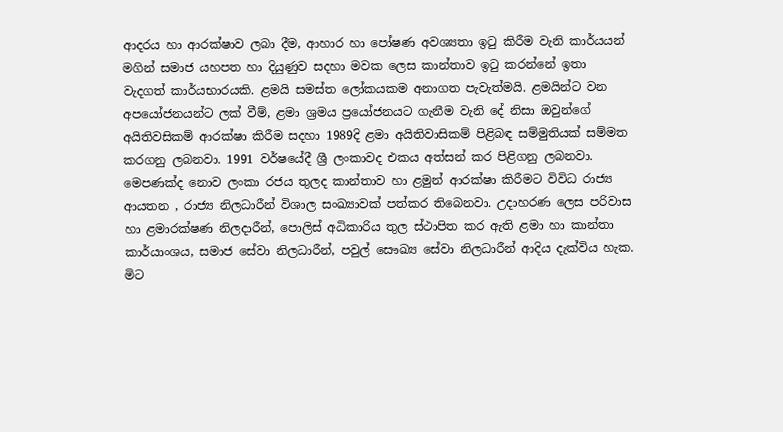ආදරය හා ආරක්ෂාව ලබා දීම, ආහාර හා පෝෂණ අවශ්‍යතා ඉටු කිරීම වැනි කාර්යයන් මගින් සමාජ යහපත හා දියුණුව සදහා මවක ලෙස කාන්තාව ඉටු කරන්නේ ඉතා වැදගත් කාර්යභාරයකි. ළමයි සමස්ත ලෝකයකම අනාගත පැවැත්මයි. ළමයින්ට වන අපයෝජනයන්ට ලක් වීම්, ළමා ශ්‍රමය ප්‍රයෝජනයට ගැනීම වැනි දේ නිසා ඔවුන්ගේ අයිතිවසිකම් ආරක්ෂා කිරීම සදහා 1989දි ළමා අයිතිවාසිකම් පිළිබඳ සම්මුතියක් සම්මත කරගනු ලබනවා. 1991 වර්ෂයේදී ශ්‍රී ලංකාවද එකය අත්සන් කර පිළිගනු ලබනවා. මෙපණක්ද නොව ලංකා රජය තුලද කාන්තාව හා ළමුන් ආරක්ෂා කිරීමට විවිධ රාජ්‍ය ආයතන , රාජ්‍ය නිලධාරීන් විශාල සංඛ්‍යාවක් පත්කර තිබෙනවා. උදාහරණ ලෙස පරිවාස හා ළමාරක්ෂණ නිලදාරීන්, පොලිස් අධිකාරිය තුල ස්ථාපිත කර ඇති ළමා හා කාන්තා කාර්යාංශය, සමාජ සේවා නිලධාරීන්, පවුල් සෞඛ්‍ය සේවා නිලධාරීන් ආදිය දැක්විය හැක. මිට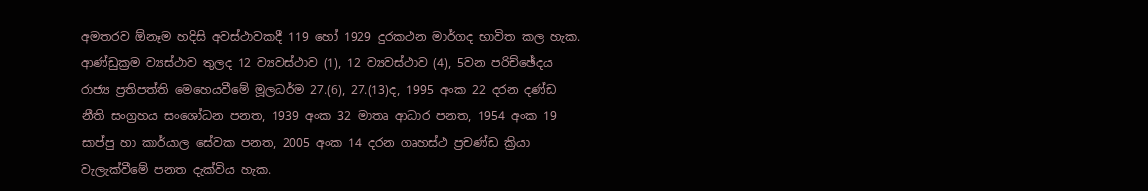අමතරව ඕනෑම හදිසි අවස්ථාවකදී 119 හෝ 1929 දුරකථන මාර්ගද භාවිත කල හැක. ආණ්ඩුක්‍රම ව්‍යස්ථාව තුලද 12 ව්‍යවස්ථාව (1), 12 ව්‍යවස්ථාව (4), 5වන පරිච්ඡේදය රාජ්‍ය ප්‍රතිපත්ති මෙහෙයවීමේ මූලධර්ම 27.(6), 27.(13)ද, 1995 අංක 22 දරන දණ්ඩ නීති සංග්‍රහය සංශෝධන පනත, 1939 අංක 32 මාතෘ ආධාර පනත, 1954 අංක 19 සාප්පු හා කාර්යාල සේවක පනත, 2005 අංක 14 දරන ගෘහස්ථ ප්‍රචණ්ඩ ක්‍රියා වැලැක්වීමේ පනත දැක්විය හැක.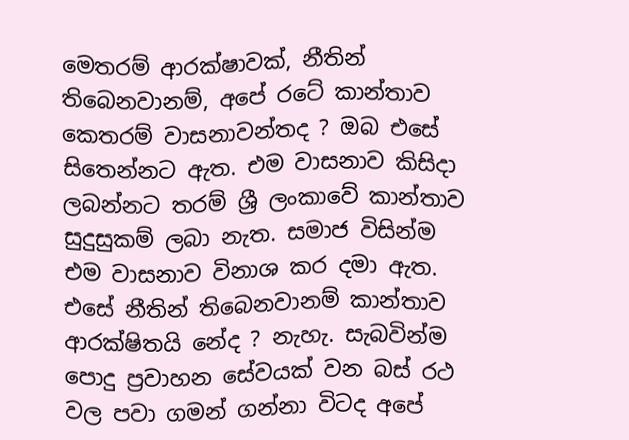මෙතරම් ආරක්ෂාවක්, නීතින් තිබෙනවානම්, අපේ රටේ කාන්තාව කෙතරම් වාසනාවන්තද ? ඔබ එසේ සිතෙන්නට ඇත. එම වාසනාව කිසිදා ලබන්නට තරම් ශ්‍රී ලංකාවේ කාන්තාව සුදුසුකම් ලබා නැත. සමාජ විසින්ම එම වාසනාව විනාශ කර දමා ඇත. එසේ නීතින් තිබෙනවානම් කාන්තාව ආරක්ෂිතයි නේද ? නැහැ. සැබවින්ම පොදු ප්‍රවාහන සේවයක් වන බස් රථ වල පවා ගමන් ගන්නා විටද අපේ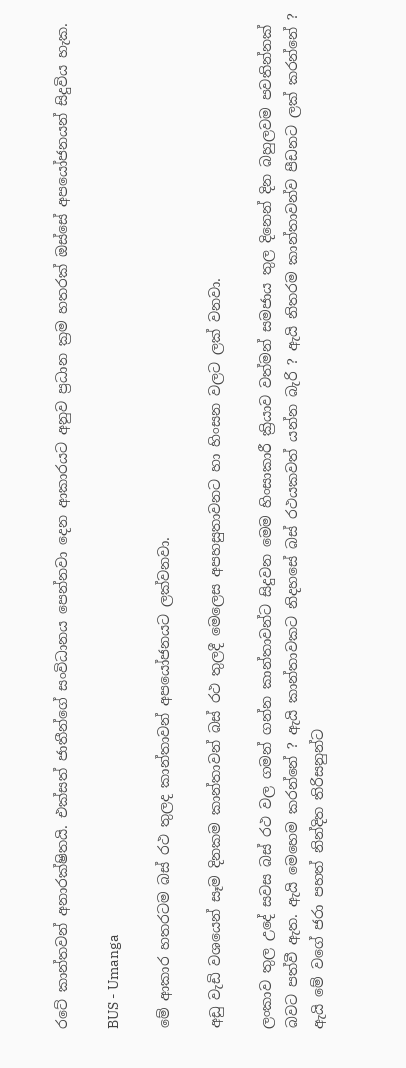රටේ කාන්තවන් අනාරක්ෂිතයි. එක්සත් ජාතීන්ගේ සංවිධානය පෙන්නවා දෙන ආකාරයට අනුව ප්‍රධාන ක්‍රම හතරක් ඔස්සේ අපයෝජනයන් සිදුවිය හැක.

BUS - Umanga

මේ ආකාර හතරටම බස් රථ තුලද කාන්තාවන් අපයෝජනයට ලක්වනවා.

අඩු වැඩි වශයෙන් සෑම දිනකම කාන්තාවන් බස් රථ තුලදී මෙලෙස අපහසුතාවනට හා හිංසන වලට ලක් වනවා.

ලංකාව තුල උදේ සවස බස් රථ වල ගමන් ගන්න කාන්තාවන්ට සිදුවන මෙම හිංසාකාරී ක්‍රියාව වත්මන් සමජාය තුල දිනෙන් දින බහුලවම පවතින්නක් බවට පත්වී ඇත. ඇයි මෙහෙම කරන්නේ ? ඇයි කාන්තාවකට නිදහසේ බස් රථයකවත් යන්න බැරි ? ඇයි නිතරම කාන්තාවන්ව පීඩනට ලක් කරන්නේ ? ඇයි මේ වගේ ජරා පහත් නින්දිත තිරිසනුන්ට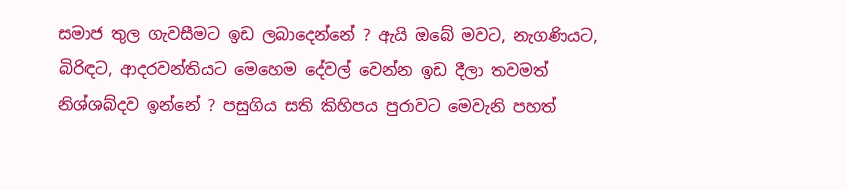සමාජ තුල ගැවසීමට ඉඩ ලබාදෙන්නේ ? ඇයි ඔබේ මවට, නැගණියට, බිරිඳට, ආදරවන්තියට මෙහෙම දේවල් වෙන්න ඉඩ දීලා තවමත් නිශ්ශබ්දව ඉන්නේ ? පසුගිය සති කිහිපය පුරාවට මෙවැනි පහත්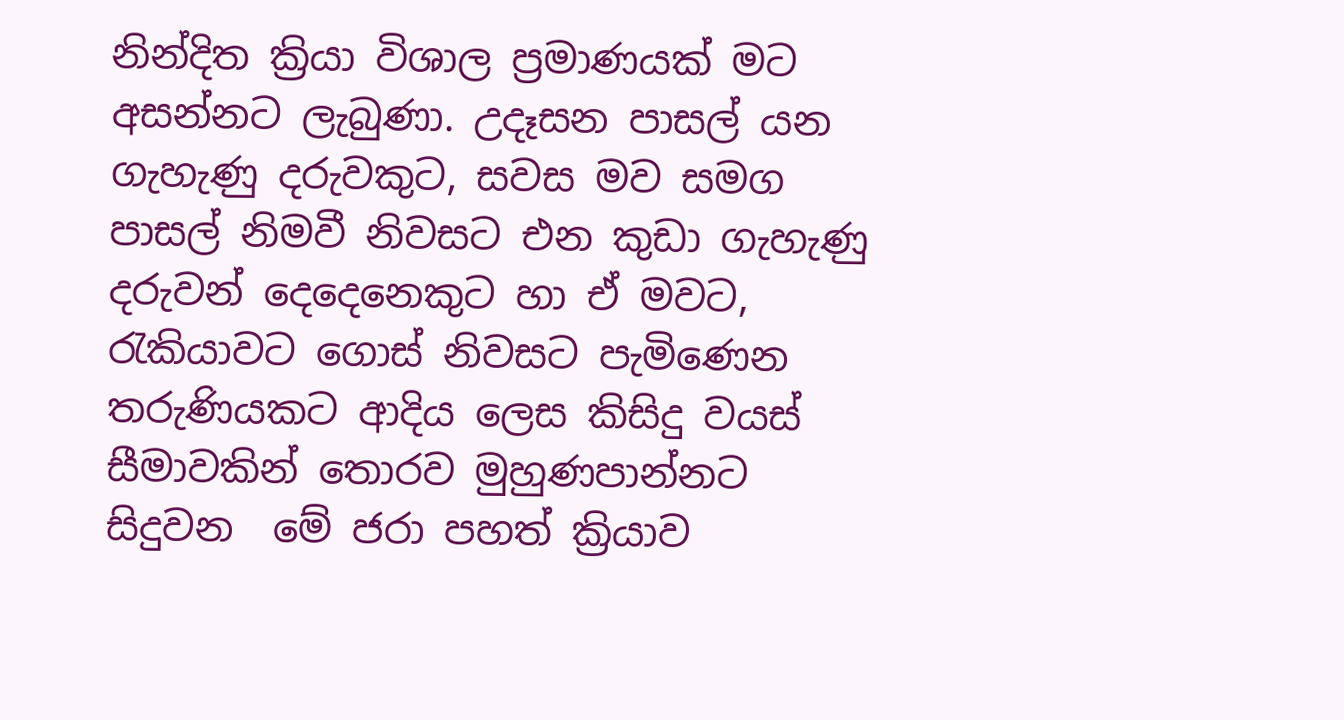නින්දිත ක්‍රියා විශාල ප්‍රමාණයක් මට අසන්නට ලැබුණා. උදෑසන පාසල් යන ගැහැණු දරුවකුට, සවස මව සමග පාසල් නිමවී නිවසට එන කුඩා ගැහැණු දරුවන් දෙදෙනෙකුට හා ඒ මවට, රැකියාවට ගොස් නිවසට පැමිණෙන තරුණියකට ආදිය ලෙස කිසිදු වයස් සීමාවකින් තොරව මුහුණපාන්නට සිදුවන  මේ ජරා පහත් ක්‍රියාව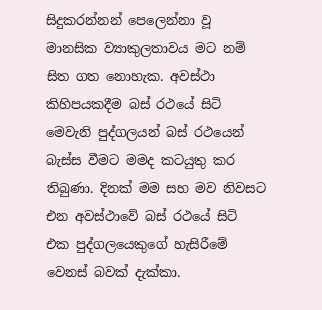සිදුකරන්නන් පෙලෙන්නා වූ මානසික ව්‍යාකුලතාවය මට නම් සිත ගත නොහැක. අවස්ථා කිහිපයකදීම බස් රථයේ සිටි මෙවැනි පුද්ගලයන් බස් රථයෙන් බැස්ස වීමට මමද කටයුතු කර තිබුණා. දිනක් මම සහ මව නිවසට එන අවස්ථාවේ බස් රථයේ සිටි එක පුද්ගලයෙකුගේ හැසිරීමේ වෙනස් බවක් දැක්කා.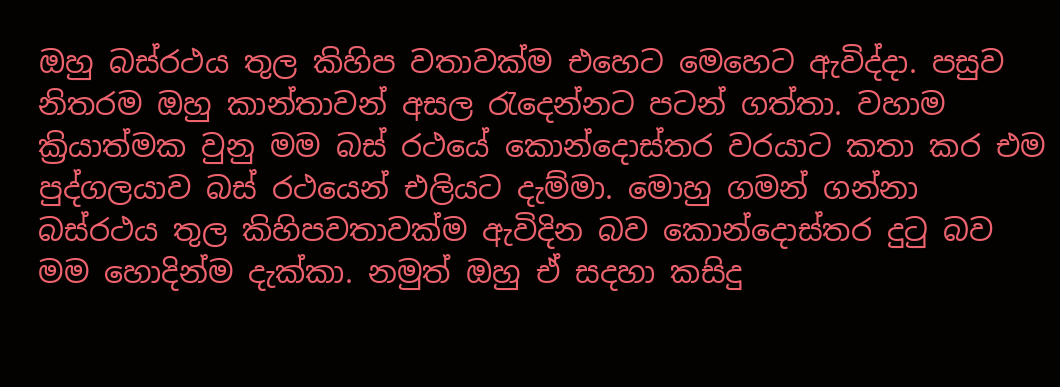ඔහු බස්රථය තුල කිහිප වතාවක්ම එහෙට මෙහෙට ඇවිද්දා. පසුව නිතරම ඔහු කාන්තාවන් අසල රැදෙන්නට පටන් ගත්තා. වහාම ක්‍රියාත්මක වුනු මම බස් රථයේ කොන්දොස්තර වරයාට කතා කර එම පුද්ගලයාව බස් රථයෙන් එලියට දැම්මා. මොහු ගමන් ගන්නා බස්රථය තුල කිහිපවතාවක්ම ඇවිදින බව කොන්දොස්තර දුටු බව මම හොදින්ම දැක්කා. නමුත් ඔහු ඒ සදහා කසිදු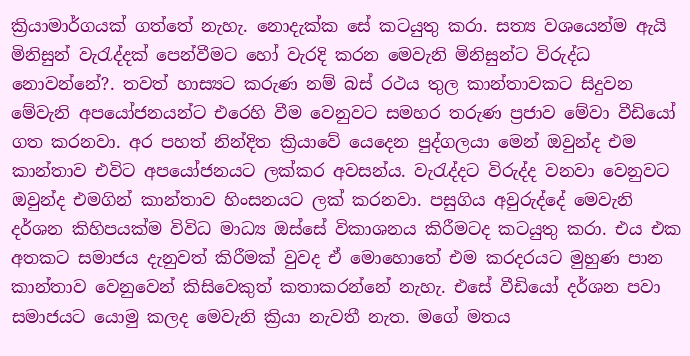ක්‍රියාමාර්ගයක් ගත්තේ නැහැ. නොදැක්ක සේ කටයුතු කරා. සත්‍ය වශයෙන්ම ඇයි මිනිසුන් වැරැද්දක් පෙන්වීමට හෝ වැරදි කරන මෙවැනි මිනිසුන්ට විරුද්ධ නොවන්නේ?. තවත් හාස්‍යට කරුණ නම් බස් රථය තුල කාන්තාවකට සිදුවන මේවැනි අපයෝජනයන්ට එරෙහි වීම වෙනුවට සමහර තරුණ ප්‍රජාව මේවා වීඩියෝ ගත කරනවා. අර පහත් නින්දිත ක්‍රියාවේ යෙදෙන පුද්ගලයා මෙන් ඔවුන්ද එම කාන්තාව එවිට අපයෝජනයට ලක්කර අවසන්ය. වැරැද්දට විරුද්ද වනවා වෙනුවට ඔවුන්ද එමගින් කාන්තාව හිංසනයට ලක් කරනවා. පසුගිය අවුරුද්දේ මෙවැනි දර්ශන කිහිපයක්ම විවිධ මාධ්‍ය ඔස්සේ විකාශනය කිරීමටද කටයුතු කරා. එය එක අතකට සමාජය දැනුවත් කිරීමක් වුවද ඒ මොහොතේ එම කරදරයට මුහුණ පාන කාන්තාව වෙනුවෙන් කිසිවෙකුත් කතාකරන්නේ නැහැ. එසේ වීඩියෝ දර්ශන පවා සමාජයට යොමු කලද මෙවැනි ක්‍රියා නැවතී නැත. මගේ මතය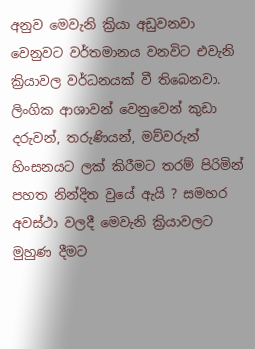අනුව මෙවැනි ක්‍රියා අඩුවනවා වෙනුවට වර්තමානය වනවිට එවැනි ක්‍රියාවල වර්ධනයක් වී තිබෙනවා. ලිංගික ආශාවන් වෙනුවෙන් කුඩා දරුවන්, තරුණියන්, මව්වරුන් හිංසනයට ලක් කිරීමට තරම් පිරිමින් පහත නින්දිත වුයේ ඇයි ? සමහර අවස්ථා වලදී මෙවැනි ක්‍රියාවලට මුහුණ දීමට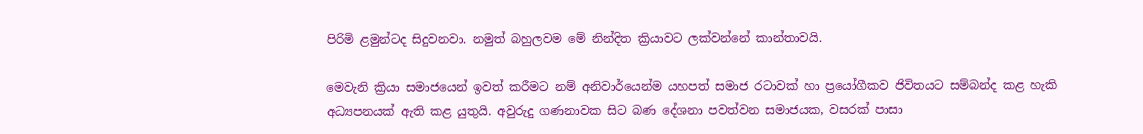පිරිමි ළමුන්ටද සිදුවනවා. නමුත් බහුලවම මේ නින්දිත ක්‍රියාවට ලක්වන්නේ කාන්තාවයි.

මෙවැනි ක්‍රියා සමාජයෙන් ඉවත් කරීමට නම් අනිවාර්යෙන්ම යහපත් සමාජ රටාවක් හා ප්‍රයෝගීකව ජිවිතයට සම්බන්ද කළ හැකි අධ්‍යපනයක් ඇති කළ යුතුයි. අවුරුදු ගණනාවක සිට බණ දේශනා පවත්වන සමාජයක, වසරක් පාසා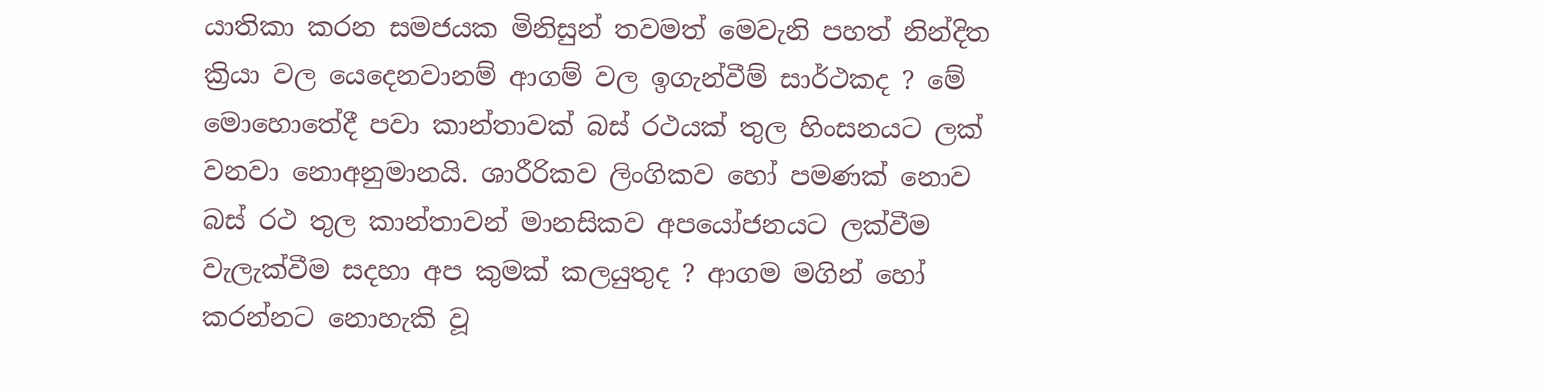යාතිකා කරන සමජයක මිනිසුන් තවමත් මෙවැනි පහත් නින්දිත ක්‍රියා වල යෙදෙනවානම් ආගම් වල ඉගැන්වීම් සාර්ථකද ? මේ මොහොතේදී පවා කාන්තාවක් බස් රථයක් තුල හිංසනයට ලක් වනවා නොඅනුමානයි. ශාරීරිකව ලිංගිකව හෝ පමණක් නොව බස් රථ තුල කාන්තාවන් මානසිකව අපයෝජනයට ලක්වීම වැලැක්වීම සදහා අප කුමක් කලයුතුද ? ආගම මගින් හෝ කරන්නට නොහැකි වූ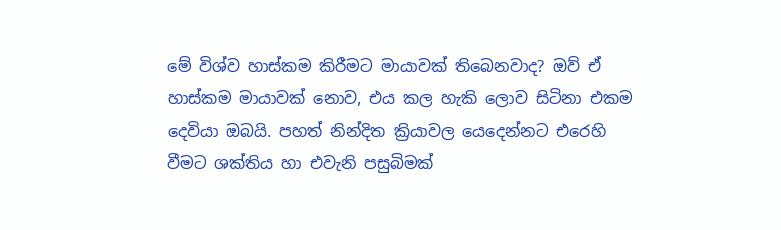මේ විශ්ව හාස්කම කිරීමට මායාවක් තිබෙනවාද? ඔව් ඒ හාස්කම මායාවක් නොව, එය කල හැකි ලොව සිටිනා එකම දෙවියා ඔබයි. පහත් නින්දිත ක්‍රියාවල යෙදෙන්නට එරෙහි වීමට ශක්තිය හා එවැනි පසුබිමක්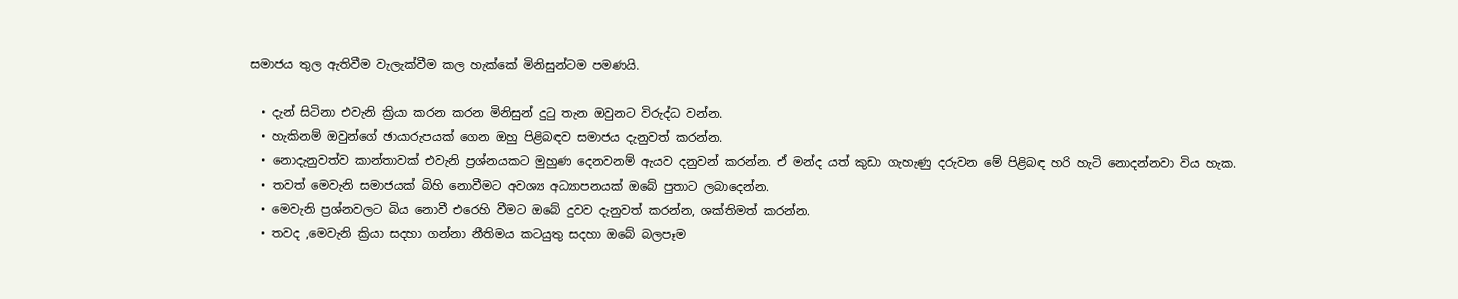සමාජය තුල ඇතිවීම වැලැක්වීම කල හැක්කේ මිනිසුන්ටම පමණයි.

  • දැන් සිටිනා එවැනි ක්‍රියා කරන කරන මිනිසුන් දුටු තැන ඔවුනට විරුද්ධ වන්න.
  • හැකිනම් ඔවුන්ගේ ඡායාරුපයක් ගෙන ඔහු පිළිබඳව සමාජය දැනුවත් කරන්න.
  • නොදැනුවත්ව කාන්තාවක් එවැනි ප්‍රශ්නයකට මුහුණ දෙනවනම් ඇයව දනුවන් කරන්න. ඒ මන්ද යත් කුඩා ගැහැණු දරුවන මේ පිළිබඳ හරි හැටි නොදන්නවා විය හැක.
  • තවත් මෙවැනි සමාජයක් බිහි නොවීමට අවශ්‍ය අධ්‍යාපනයක් ඔබේ පුතාට ලබාදෙන්න.
  • මෙවැනි ප්‍රශ්නවලට බිය නොවී එරෙහි වීමට ඔබේ දුවව දැනුවත් කරන්න, ශක්තිමත් කරන්න.
  • තවද ,මෙවැනි ක්‍රියා සදහා ගන්නා නීතිමය කටයුතු සදහා ඔබේ බලපෑම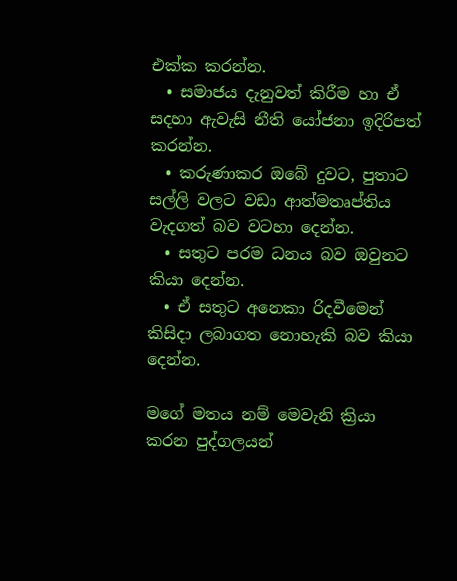එක්ක කරන්න.
  • සමාජය දැනුවත් කිරීම හා ඒ සදහා ඇවැසි නීති යෝජනා ඉදිරිපත් කරන්න.
  • කරුණාකර ඔබේ දුවට, පුතාට සල්ලි වලට වඩා ආත්මතෘප්තිය වැදගත් බව වටහා දෙන්න.
  • සතුට පරම ධනය බව ඔවුනට කියා දෙන්න.
  • ඒ සතුට අනෙකා රිදවීමෙන් කිසිදා ලබාගත නොහැකි බව කියා දෙන්න.

මගේ මතය නම් මෙවැනි ක්‍රියා කරන පුද්ගලයන්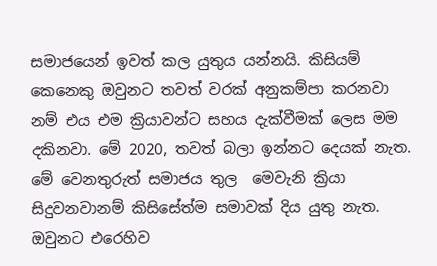සමාජයෙන් ඉවත් කල යුතුය යන්නයි. කිසියම් කෙනෙකු ඔවුනට තවත් වරක් අනුකම්පා කරනවා නම් එය එම ක්‍රියාවන්ට සහය දැක්වීමක් ලෙස මම දකිනවා. මේ 2020, තවත් බලා ඉන්නට දෙයක් නැත. මේ වෙනතුරුත් සමාජය තුල  මෙවැනි ක්‍රියා සිදුවනවානම් කිසිසේත්ම සමාවක් දිය යුතු නැත. ඔවුනට එරෙහිව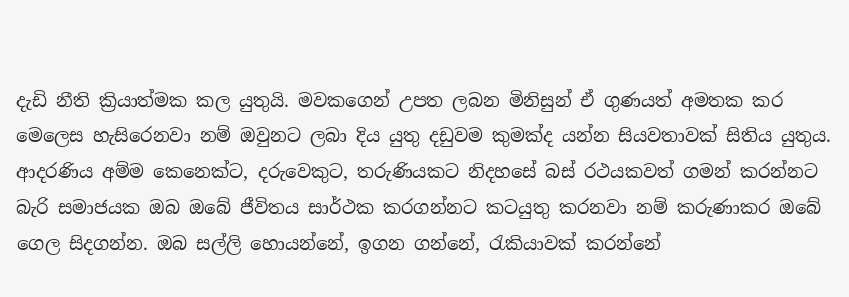දැඩි නීති ක්‍රියාත්මක කල යුතුයි. මවකගෙන් උපත ලබන මිනිසුන් ඒ ගුණයත් අමතක කර මෙලෙස හැසිරෙනවා නම් ඔවුනට ලබා දිය යුතු දඩුවම කුමක්ද යන්න සියවතාවක් සිතිය යුතුය. ආදරණිය අම්ම කෙනෙක්ට, දරුවෙකුට, තරුණියකට නිදහසේ බස් රථයකවත් ගමන් කරන්නට බැරි සමාජයක ඔබ ඔබේ ජීවිතය සාර්ථක කරගන්නට කටයුතු කරනවා නම් කරුණාකර ඔබේ ගෙල සිදගන්න. ඔබ සල්ලි හොයන්නේ, ඉගන ගන්නේ, රැකියාවක් කරන්නේ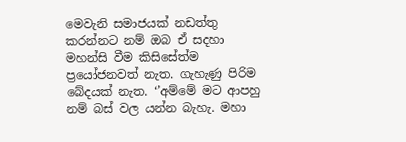මෙවැනි සමාජයක් නඩත්තු කරන්නට නම් ඔබ ඒ සදහා මහන්සි වීම කිසිසේත්ම ප්‍රයෝජනවත් නැත. ගැහැණු පිරිම බේදයක් නැත. ‘’අම්මේ මට ආපහු නම් බස් වල යන්න බැහැ. මහා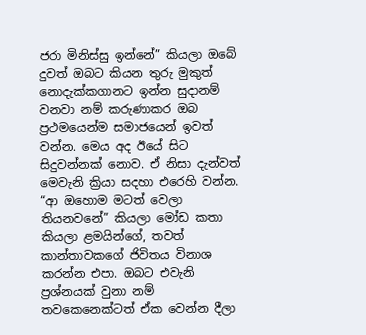ජරා මිනිස්සු ඉන්නේ” කියලා ඔබේ දුවත් ඔබට කියන තුරු මුකුත් නොදැක්කගානට ඉන්න සුදානම් වනවා නම් කරුණාකර ඔබ ප්‍රථමයෙන්ම සමාජයෙන් ඉවත් වන්න. මෙය අද ඊයේ සිට සිදුවන්නක් නොව. ඒ නිසා දැන්වත් මෙවැනි ක්‍රියා සදහා එරෙහි වන්න. “ආ ඔහොම මටත් වෙලා තියනවනේ” කියලා මෝඩ කතා කියලා ළමයින්ගේ, තවත් කාන්තාවකගේ ජිවිතය විනාශ කරන්න එපා. ඔබට එවැනි ප්‍රශ්නයක් වුනා නම් තවකෙනෙක්ටත් ඒක වෙන්න දීලා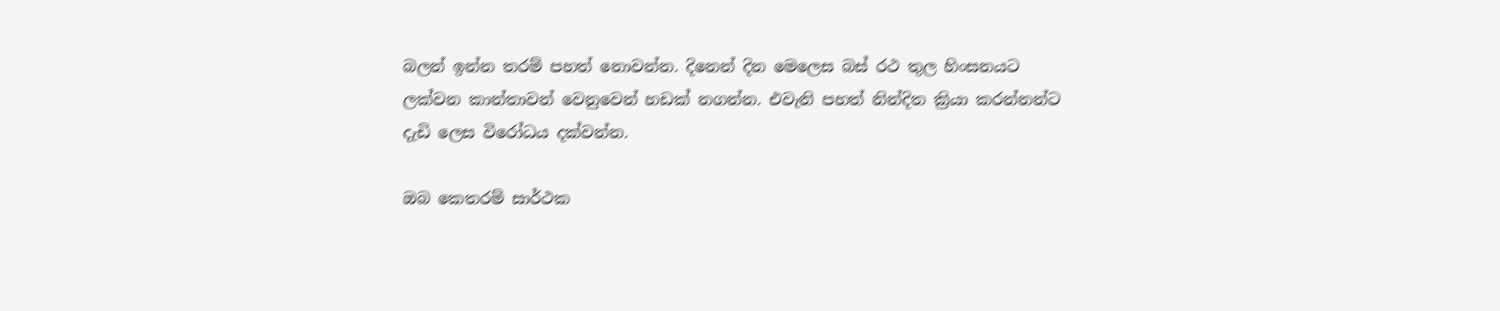බලන් ඉන්න තරම් පහත් නොවන්න. දිනෙන් දින මෙලෙස බස් රථ තුල හිංසනයට ලක්වන කාන්තාවන් වෙනුවෙන් හඩක් නගන්න. එවැනි පහත් නින්දිත ක්‍රියා කරන්නන්ට දැඩි ලෙස විරෝධය දක්වන්න.

ඔබ කෙතරම් සාර්ථක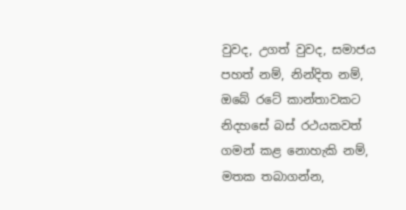වුවද, උගත් වුවද, සමාජය පහත් නම්, නින්දිත නම්, ඔබේ රටේ කාන්තාවකට නිදහසේ බස් රථයකවත් ගමන් කළ නොහැකි නම්,                                                    මතක තබාගන්න,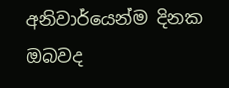අනිවාර්යෙන්ම දිනක ඔබවද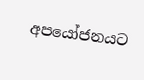අපයෝජනයට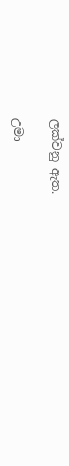ලක්වනු ඇත.

උමා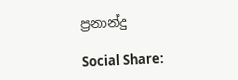ප්‍රනාන්දු

Social Share: